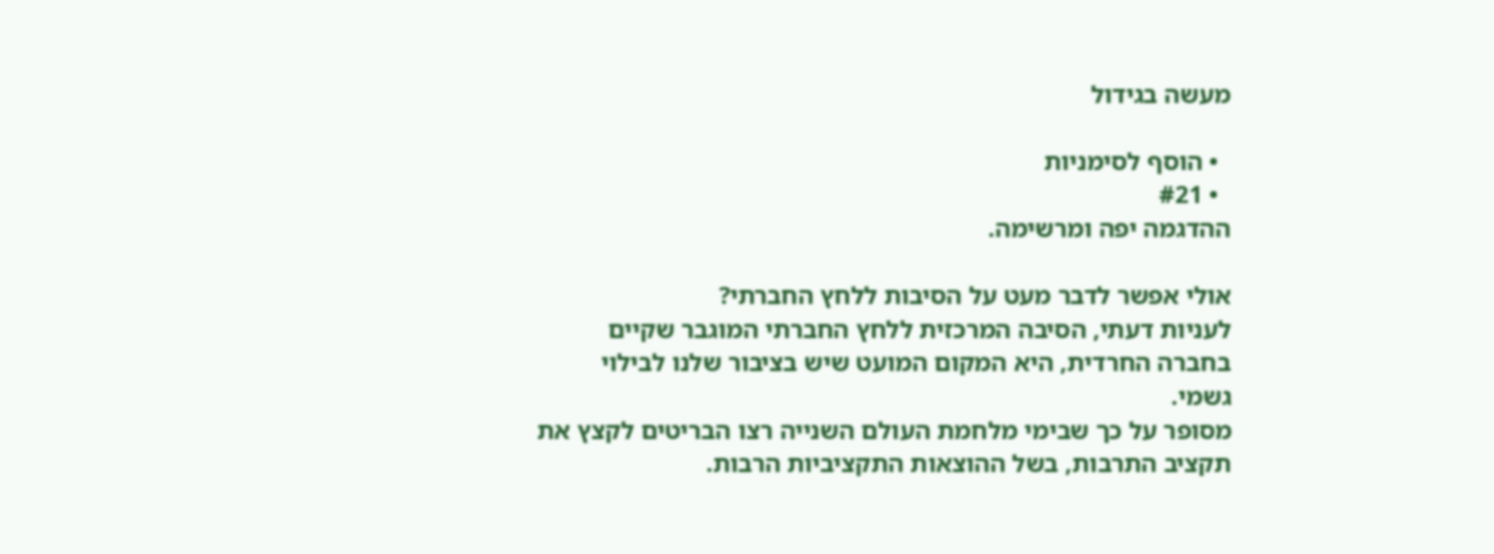מעשה בגידול

  • הוסף לסימניות
  • #21
ההדגמה יפה ומרשימה.

אולי אפשר לדבר מעט על הסיבות ללחץ החברתי?
לעניות דעתי, הסיבה המרכזית ללחץ החברתי המוגבר שקיים בחברה החרדית, היא המקום המועט שיש בציבור שלנו לבילוי גשמי.
מסופר על כך שבימי מלחמת העולם השנייה רצו הבריטים לקצץ את תקציב התרבות, בשל ההוצאות התקציביות הרבות.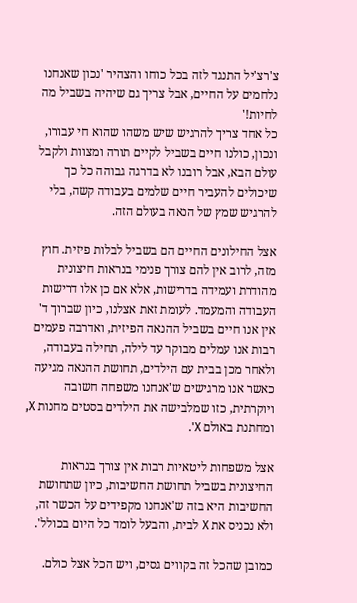צ'רצ'יל התנגד לזה בכל כוחו והצהיר 'נכון שאנחנו נלחמים על החיים, אבל צריך גם שיהיה בשביל מה לחיות!'
כל אחד צריך להרגיש שיש משהו שהוא חי עבורו, ונכון, כולנו חיים בשביל לקיים תורה ומצוות ולקבל עולם הבא, אבל רובנו לא בדרגה גבוהה כל כך שיכולים להעביר חיים שלמים בעבודה קשה, בלי להרגיש שמץ של הנאה בעולם הזה.

אצל החילונים החיים הם בשביל לבלות פיזית. חוץ מזה, לרוב אין להם צורך פנימי בנראות חיצונית מהודרת ועמידה בדרישות, אלא אם כן אלו דרישות העבודה והמעמד. לעומת זאת אצלנו, כיון שברוך ד' אין אנו חיים בשביל ההנאה הפיזית, ואדרבה פעמים רבות אנו עמלים מבוקר עד לילה, תחילה בעבודה, ולאחר מכן בבית עם הילדים, תחושת ההנאה מגיעה כאשר אנו מרגישים ש'אנחנו משפחה חשובה ויוקרתית, כזו שמלבישה את הילדים בסטים מחנות X, ומחתנת באולם X'.

אצל משפחות ליטאיות רבות אין צורך בנראות החיצונית בשביל תחושת החשיבות, כיון שתחושת החשיבות היא בזה ש'אנחנו מקפידים על הכשר זה, ולא נכניס את X לבית, והבעל לומד כל היום בכולל'.

כמובן שהכל זה בקווים גסים, ויש הכל אצל כולם.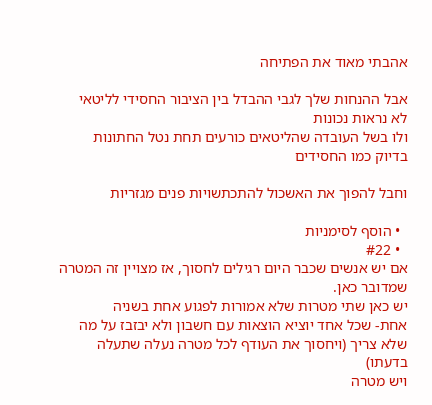אהבתי מאוד את הפתיחה

אבל ההנחות שלך לגבי ההבדל בין הציבור החסידי לליטאי
לא נראות נכונות
ולו בשל העובדה שהליטאים כורעים תחת נטל החתונות בדיוק כמו החסידים

וחבל להפוך את האשכול להתכתשויות פנים מגזריות

  • הוסף לסימניות
  • #22
אם יש אנשים שכבר היום רגילים לחסוך, אז מצויין זה המטרה שמדובר כאן.
יש כאן שתי מטרות שלא אמורות לפגוע אחת בשניה
אחת- שכל אחד יוציא הוצאות עם חשבון ולא יבזבז על מה שלא צריך (ויחסוך את העודף לכל מטרה נעלה שתעלה בדעתו)
ויש מטרה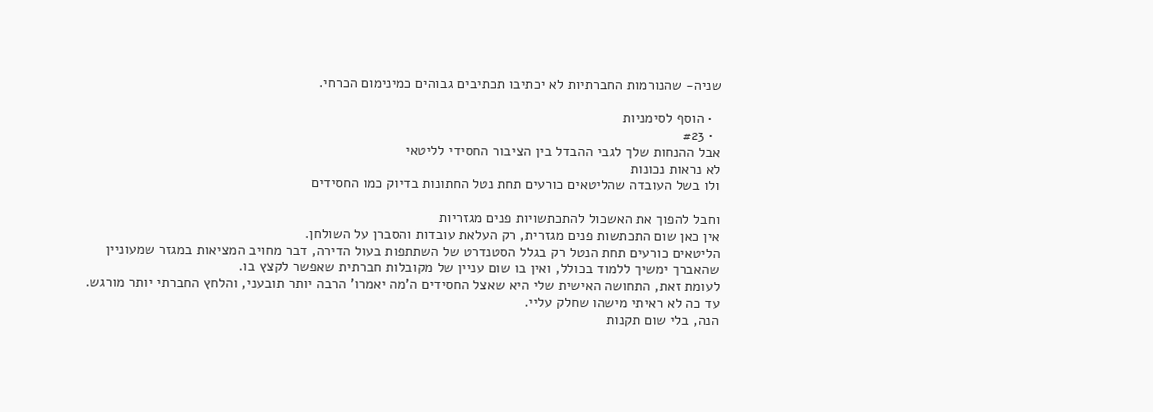שניה- שהנורמות החברתיות לא יכתיבו תכתיבים גבוהים כמינימום הכרחי.

  • הוסף לסימניות
  • #23
אבל ההנחות שלך לגבי ההבדל בין הציבור החסידי לליטאי
לא נראות נכונות
ולו בשל העובדה שהליטאים כורעים תחת נטל החתונות בדיוק כמו החסידים

וחבל להפוך את האשכול להתכתשויות פנים מגזריות
אין כאן שום התכתשות פנים מגזרית, רק העלאת עובדות והסברן על השולחן.
הליטאים כורעים תחת הנטל רק בגלל הסטנדרט של השתתפות בעול הדירה, דבר מחויב המציאות במגזר שמעוניין שהאברך ימשיך ללמוד בכולל, ואין בו שום עניין של מקובלות חברתית שאפשר לקצץ בו.
לעומת זאת, התחושה האישית שלי היא שאצל החסידים ה'מה יאמרו' הרבה יותר תובעני, והלחץ החברתי יותר מורגש. עד כה לא ראיתי מישהו שחלק עליי.
הנה, בלי שום תקנות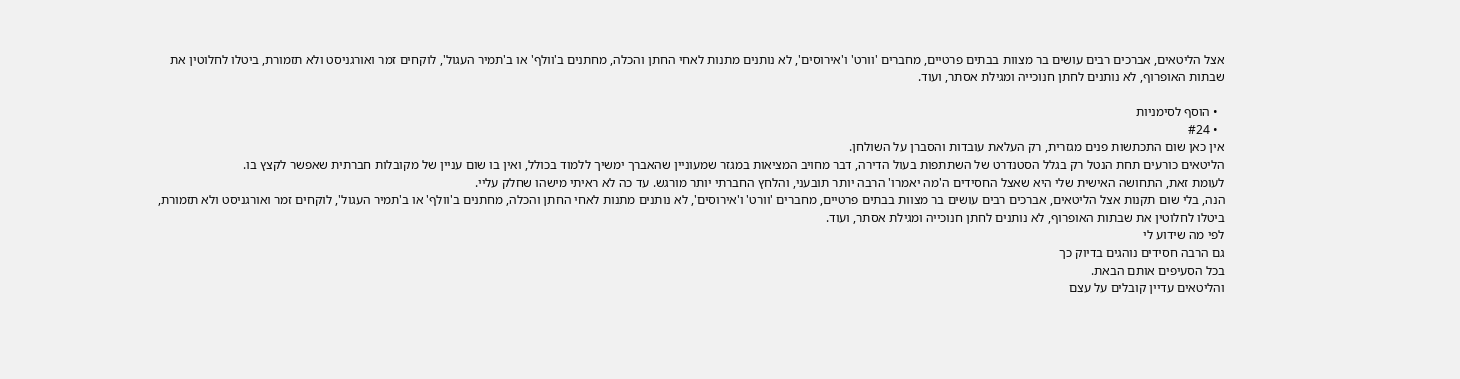אצל הליטאים, אברכים רבים עושים בר מצוות בבתים פרטיים, מחברים 'וורט' ו'אירוסים', לא נותנים מתנות לאחי החתן והכלה, מחתנים ב'וולף' או ב'תמיר העגול', לוקחים זמר ואורגניסט ולא תזמורת, ביטלו לחלוטין את שבתות האופרוף, לא נותנים לחתן חנוכייה ומגילת אסתר, ועוד.

  • הוסף לסימניות
  • #24
אין כאן שום התכתשות פנים מגזרית, רק העלאת עובדות והסברן על השולחן.
הליטאים כורעים תחת הנטל רק בגלל הסטנדרט של השתתפות בעול הדירה, דבר מחויב המציאות במגזר שמעוניין שהאברך ימשיך ללמוד בכולל, ואין בו שום עניין של מקובלות חברתית שאפשר לקצץ בו.
לעומת זאת, התחושה האישית שלי היא שאצל החסידים ה'מה יאמרו' הרבה יותר תובעני, והלחץ החברתי יותר מורגש. עד כה לא ראיתי מישהו שחלק עליי.
הנה, בלי שום תקנות אצל הליטאים, אברכים רבים עושים בר מצוות בבתים פרטיים, מחברים 'וורט' ו'אירוסים', לא נותנים מתנות לאחי החתן והכלה, מחתנים ב'וולף' או ב'תמיר העגול', לוקחים זמר ואורגניסט ולא תזמורת, ביטלו לחלוטין את שבתות האופרוף, לא נותנים לחתן חנוכייה ומגילת אסתר, ועוד.
לפי מה שידוע לי
גם הרבה חסידים נוהגים בדיוק כך
בכל הסעיפים אותם הבאת.
והליטאים עדיין קובלים על עצם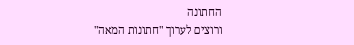החתונה
ורוצים לערוך "חתונות המאה"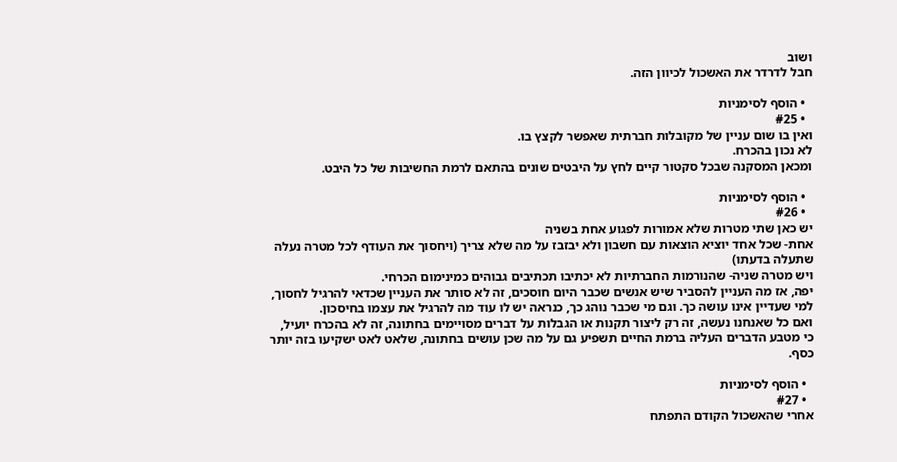ושוב
חבל לדרדר את האשכול לכיוון הזה.

  • הוסף לסימניות
  • #25
ואין בו שום עניין של מקובלות חברתית שאפשר לקצץ בו.
לא נכון בהכרח.
ומכאן המסקנה שבכל סקטור קיים לחץ על היבטים שונים בהתאם לרמת החשיבות של כל היבט.

  • הוסף לסימניות
  • #26
יש כאן שתי מטרות שלא אמורות לפגוע אחת בשניה
אחת- שכל אחד יוציא הוצאות עם חשבון ולא יבזבז על מה שלא צריך (ויחסוך את העודף לכל מטרה נעלה שתעלה בדעתו)
ויש מטרה שניה- שהנורמות החברתיות לא יכתיבו תכתיבים גבוהים כמינימום הכרחי.
יפה, אז מה העניין להסביר שיש אנשים שכבר היום חוסכים, זה לא סותר את העניין שכדאי להרגיל לחסוך, למי שעדיין אינו עושה כך. וגם מי שכבר נוהג כך, כנראה יש לו עוד מה להרגיל את עצמו בחיסכון.
ואם כל שאנחנו נעשה, זה רק ליצור תקנות או הגבלות על דברים מסויימים בחתונה, זה לא בהכרח יועיל, כי מטבע הדברים העליה ברמת החיים תשפיע גם על מה שכן עושים בחתונה, שלאט לאט ישקיעו בזה יותר כסף.

  • הוסף לסימניות
  • #27
אחרי שהאשכול הקודם התפתח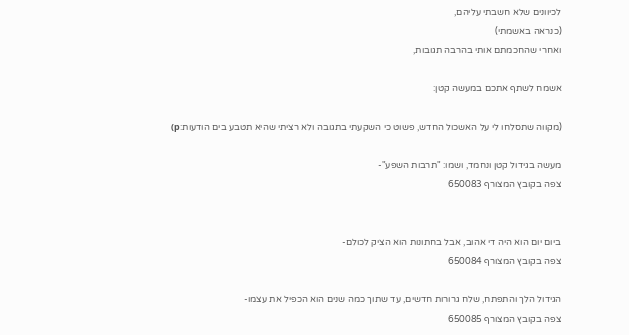לכיוונים שלא חשבתי עליהם,
(כנראה באשמתי)
ואחרי שהחכמתם אותי בהרבה תגובות,

אשמח לשתף אתכם במעשה קטן:

(מקווה שתסלחו לי על האשכול החדש, פשוט כי השקעתי בתגובה ולא רציתי שהיא תטבע בים הודעות:p)

מעשה בגידול קטן ונחמד, ושמו: "תרבות השפע"-
צפה בקובץ המצורף 650083


ביום יום הוא היה די אהוב, אבל בחתונות הוא הציק לכולם-
צפה בקובץ המצורף 650084

הגידול הלך והתפתח, שלח גרורות חדשים, עד שתוך כמה שנים הוא הכפיל את עצמו-
צפה בקובץ המצורף 650085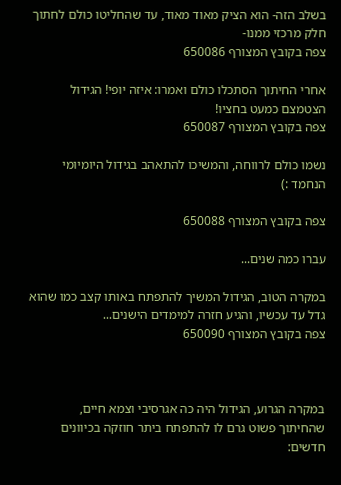בשלב הזה- הוא הציק מאוד מאוד, עד שהחליטו כולם לחתוך חלק מרכזי ממנו-
צפה בקובץ המצורף 650086

אחרי החיתוך הסתכלו כולם ואמרו: איזה יופי! הגידול הצטמצם כמעט בחציו!
צפה בקובץ המצורף 650087

נשמו כולם לרווחה, והמשיכו להתאהב בגידול היומיומי הנחמד :)

צפה בקובץ המצורף 650088

עברו כמה שנים...

במקרה הטוב, הגידול המשיך להתפתח באותו קצב כמו שהוא גדל עד עכשיו, והגיע חזרה למימדים הישנים...
צפה בקובץ המצורף 650090



במקרה הגרוע, הגידול היה כה אגרסיבי וצמא חיים,
שהחיתוך פשוט גרם לו להתפתח ביתר חוזקה בכיוונים חדשים: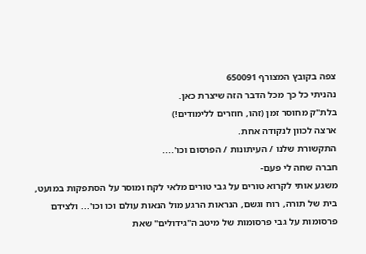צפה בקובץ המצורף 650091
נהניתי כל כך מכל הדבר הזה שיצרת כאן.
בלת"ק מחוסר זמן (זהו, חוזרים ללימודים!)
ארצה לכוון לנקודה אחת.
התקשורת שלנו / העיתונות / הפרסום וכו'....
חברה שחה לי פעם-
משגע אותי לקרוא טורים על גבי טורים מלאי לקח ומוסר על הסתפקות במועט, בית של תורה, רוח וגשם, הנראות הרגע מול הנאות עולם וכו וכו'... ולצידם פרסומות על גבי פרסומות של מיטב ה"גידולים" שאת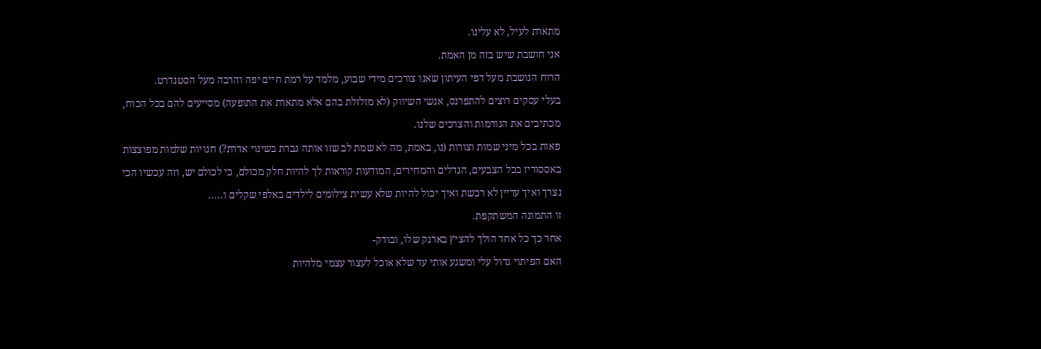מתארת לעיל, לא עלינו.
אני חושבת שיש בזה מן האמת.
הרוח הנושבת מעל דפי העיתון שאנו צורכים מידי שבוע, מלמד על רמת חיים יפה והרבה מעל הסטנדרט.
בעלי עסקים רוצים להתפרנס, אנשי השיווק (לא מזלזלת בהם אלא מתארת את התופעה) מסייעים להם בכל הכוח, מכתיבים את הנורמות והצרכים שלנו.
פאות בכל מיני שמות וצורות (נו, באמת, מה לא שמת לב שזו אותה גברת בשינוי אדרת?) חנויות שלמות מפוצצות באססוריז בכל הצבעים, הגדלים והמחירים, המודעות קוראות לך להיות חלק מכולם, כי לכולם יש, וזה עכשיו הכי נצרך ואיך עדיין לא רכשת ואיך יכול להיות שלא עשית צילומים לילדים באלפי שקלים ו.....
זו התמונה המשתקפת.
אחר כך כל אחד הולך להציץ בארנק שלו, ובודק-
האם הפיתוי גדול עלי ומשגע אותי עד שלא אוכל לעצור עצמי מלהיות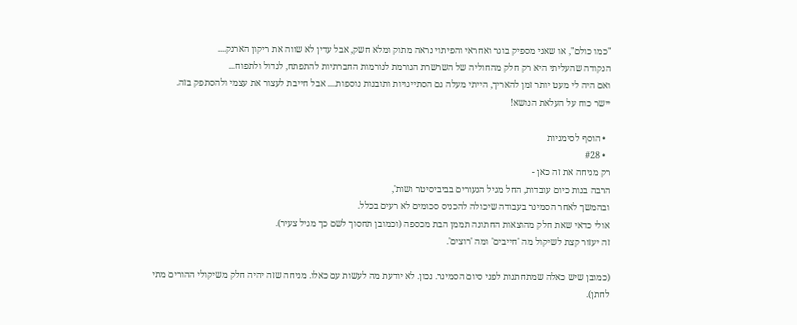"כמו כולם", או שאני מספיק בוגר ואחראי והפיתוי נראה מתוק ומלא חשק, אבל עדין לא שווה את ריקון הארנק....
הנקודה שהעליתי היא רק חלק מהחוליה של השרשרת הגורמת לנורמות החברתיות להתפתח, לגדול ולתפוח...
ואם היה לי מעט יותר זמן להאריך, הייתי מעלה גם הסתייגויות ותובנות נוספות.... אבל חייבת לעצור את עצמי ולהסתפק בזה.
יישר כוח על העלאת הנושא!

  • הוסף לסימניות
  • #28
רק מניחה את זה כאן -
הרבה בנות כיום עובדות, החל מגיל הנעורים בביביסיטר ושות',
ובהמשך לאחר הסמינר בעבודה שיכולה להכניס סכומים לא רעים בכלל.
אולי כדאי שאת חלק מהוצאות החתונה תממן הבת מכספה (וכמובן תחסוך לשם כך מגיל צעיר).
זה יעזור קצת לשיקול מה 'חייבים' ומה 'רוצים'.

(כמובן שיש כאלה שמתחתנות לפני סיום הסמינר. נכון. לא יודעת מה לעשות עם כאלו. מניחה שזה יהיה חלק משיקולי ההורים מתי לחתן).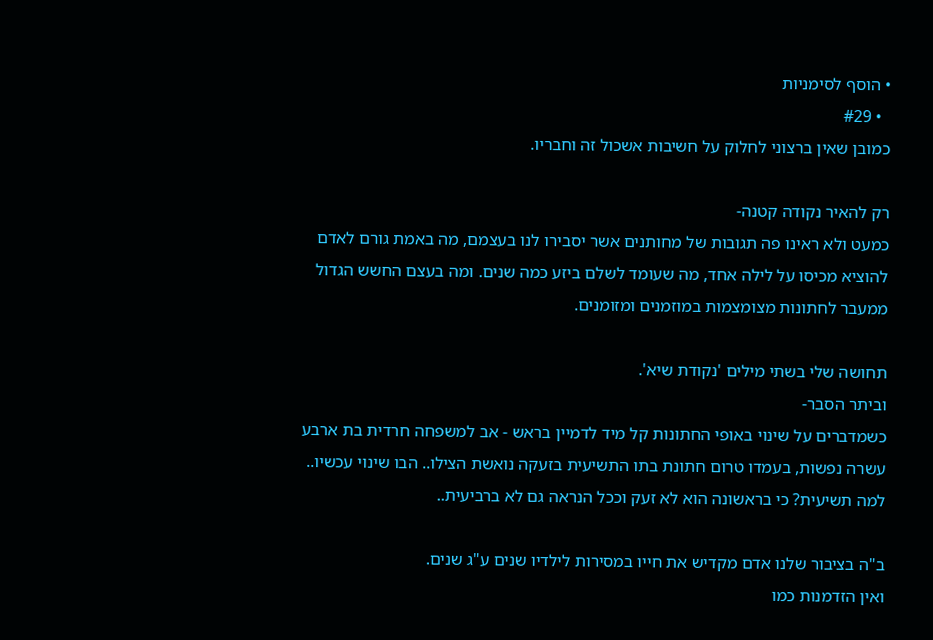• הוסף לסימניות
  • #29
כמובן שאין ברצוני לחלוק על חשיבות אשכול זה וחבריו.

רק להאיר נקודה קטנה-
כמעט ולא ראינו פה תגובות של מחותנים אשר יסבירו לנו בעצמם, מה באמת גורם לאדם להוציא מכיסו על לילה אחד, מה שעומד לשלם ביזע כמה שנים. ומה בעצם החשש הגדול ממעבר לחתונות מצומצמות במוזמנים ומזומנים.

תחושה שלי בשתי מילים 'נקודת שיא'.
וביתר הסבר-
כשמדברים על שינוי באופי החתונות קל מיד לדמיין בראש - אב למשפחה חרדית בת ארבע עשרה נפשות, בעמדו טרום חתונת בתו התשיעית בזעקה נואשת הצילו.. הבו שינוי עכשיו..
למה תשיעית? כי בראשונה הוא לא זעק וככל הנראה גם לא ברביעית..

ב"ה בציבור שלנו אדם מקדיש את חייו במסירות לילדיו שנים ע"ג שנים.
ואין הזדמנות כמו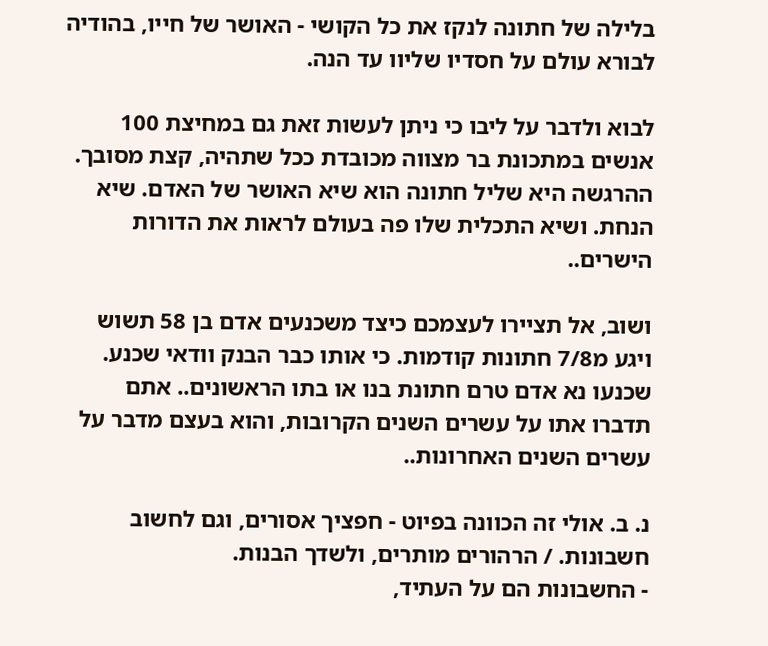בלילה של חתונה לנקז את כל הקושי - האושר של חייו, בהודיה לבורא עולם על חסדיו שליוו עד הנה.

לבוא ולדבר על ליבו כי ניתן לעשות זאת גם במחיצת 100 אנשים במתכונת בר מצווה מכובדת ככל שתהיה, קצת מסובך. ההרגשה היא שליל חתונה הוא שיא האושר של האדם. שיא הנחת. ושיא התכלית שלו פה בעולם לראות את הדורות הישרים..

ושוב, אל תציירו לעצמכם כיצד משכנעים אדם בן 58 תשוש ויגע מ7/8 חתונות קודמות. כי אותו כבר הבנק וודאי שכנע. שכנעו נא אדם טרם חתונת בנו או בתו הראשונים.. אתם תדברו אתו על עשרים השנים הקרובות, והוא בעצם מדבר על עשרים השנים האחרונות..

נ. ב. אולי זה הכוונה בפיוט - חפציך אסורים, וגם לחשוב חשבונות. / הרהורים מותרים, ולשדך הבנות.
- החשבונות הם על העתיד,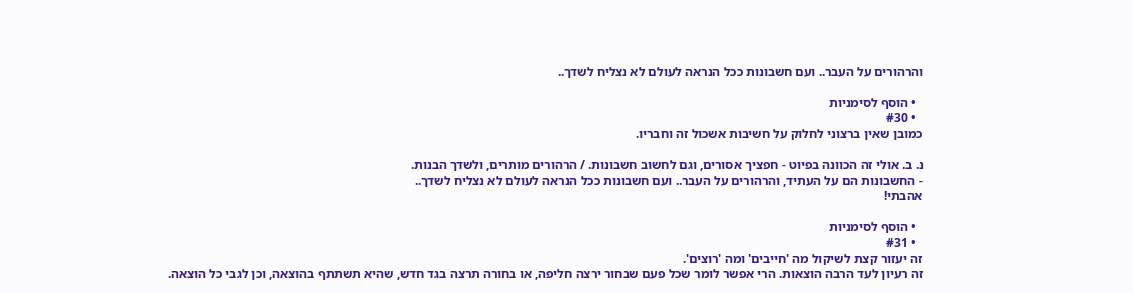והרהורים על העבר.. ועם חשבונות ככל הנראה לעולם לא נצליח לשדך..

  • הוסף לסימניות
  • #30
כמובן שאין ברצוני לחלוק על חשיבות אשכול זה וחבריו.

נ. ב. אולי זה הכוונה בפיוט - חפציך אסורים, וגם לחשוב חשבונות. / הרהורים מותרים, ולשדך הבנות.
- החשבונות הם על העתיד, והרהורים על העבר.. ועם חשבונות ככל הנראה לעולם לא נצליח לשדך..
אהבתי!

  • הוסף לסימניות
  • #31
זה יעזור קצת לשיקול מה 'חייבים' ומה 'רוצים'.
זה רעיון לעד הרבה הוצאות. הרי אפשר לומר שכל פעם שבחור ירצה חליפה, או בחורה תרצה בגד חדש, שהיא תשתתף בהוצאה, וכן לגבי כל הוצאה.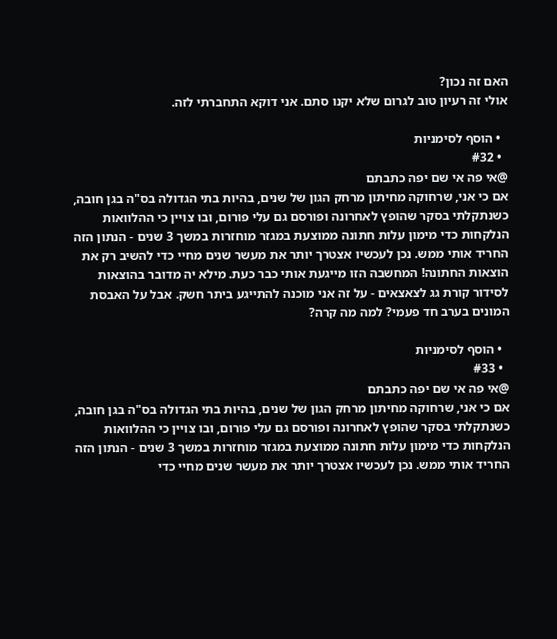האם זה נכון?
אולי זה רעיון טוב לגרום שלא יקנו סתם. אני דוקא התחברתי לזה.

  • הוסף לסימניות
  • #32
@אי פה אי שם יפה כתבתם
אם כי אני, שרחוקה מחיתון מרחק הגון של שנים, בהיות בתי הגדולה בס"ה בגן חובה, כשנתקלתי בסקר שהופץ לאחרונה ופורסם גם עלי פורום, ובו צויין כי ההלוואות הנלקחות כדי מימון עלות חתונה ממוצעת במגזר מוחזרות במשך 3 שנים - הנתון הזה החריד אותי ממש. נכן לעכשיו אצטרך יותר את מעשר שנים מחיי כדי להשיב רק את הוצאות החתונה! המחשבה הזו מייגעת אותי כבר כעת. מילא יה מדובר בהוצאות לסידור קורת גג לצאצאים - על זה אני מוכנה להתייגע ביתר חשק. אבל על האבסת המונים בערב חד פעמי? למה מה קרה?

  • הוסף לסימניות
  • #33
@אי פה אי שם יפה כתבתם
אם כי אני, שרחוקה מחיתון מרחק הגון של שנים, בהיות בתי הגדולה בס"ה בגן חובה, כשנתקלתי בסקר שהופץ לאחרונה ופורסם גם עלי פורום, ובו צויין כי ההלוואות הנלקחות כדי מימון עלות חתונה ממוצעת במגזר מוחזרות במשך 3 שנים - הנתון הזה החריד אותי ממש. נכן לעכשיו אצטרך יותר את מעשר שנים מחיי כדי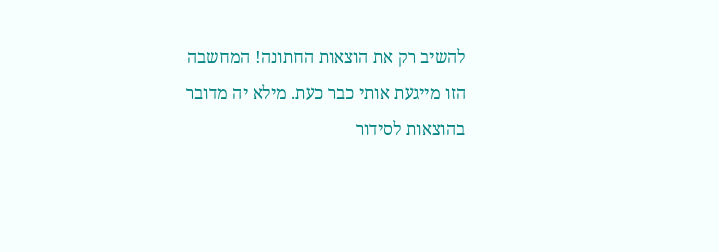להשיב רק את הוצאות החתונה! המחשבה הזו מייגעת אותי כבר כעת. מילא יה מדובר בהוצאות לסידור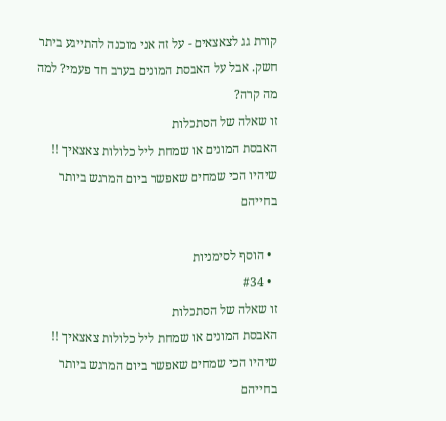קורת גג לצאצאים - על זה אני מוכנה להתייגע ביתר חשק. אבל על האבסת המונים בערב חד פעמי? למה מה קרה?
זו שאלה של הסתכלות
האבסת המונים או שמחת ליל כלולות צאצאיך !!
שיהיו הכי שמחים שאפשר ביום המרגש ביותר בחייהם

  • הוסף לסימניות
  • #34
זו שאלה של הסתכלות
האבסת המונים או שמחת ליל כלולות צאצאיך !!
שיהיו הכי שמחים שאפשר ביום המרגש ביותר בחייהם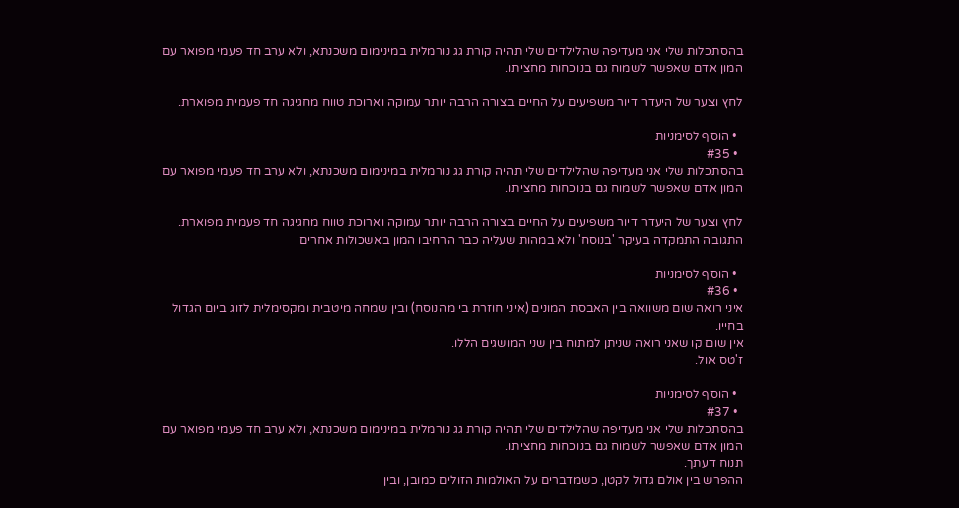בהסתכלות שלי אני מעדיפה שהלילדים שלי תהיה קורת גג נורמלית במינימום משכנתא, ולא ערב חד פעמי מפואר עם המון אדם שאפשר לשמוח גם בנוכחות מחציתו.

לחץ וצער של היעדר דיור משפיעים על החיים בצורה הרבה יותר עמוקה וארוכת טווח מחגיגה חד פעמית מפוארת.

  • הוסף לסימניות
  • #35
בהסתכלות שלי אני מעדיפה שהלילדים שלי תהיה קורת גג נורמלית במינימום משכנתא, ולא ערב חד פעמי מפואר עם המון אדם שאפשר לשמוח גם בנוכחות מחציתו.

לחץ וצער של היעדר דיור משפיעים על החיים בצורה הרבה יותר עמוקה וארוכת טווח מחגיגה חד פעמית מפוארת.
התגובה התמקדה בעיקר 'בנוסח' ולא במהות שעליה כבר הרחיבו המון באשכולות אחרים

  • הוסף לסימניות
  • #36
איני רואה שום משוואה בין האבסת המונים (איני חוזרת בי מהנוסח) ובין שמחה מיטבית ומקסימלית לזוג ביום הגדול בחייו.
אין שום קו שאני רואה שניתן למתוח בין שני המושגים הללו.
ז'טס אול.

  • הוסף לסימניות
  • #37
בהסתכלות שלי אני מעדיפה שהלילדים שלי תהיה קורת גג נורמלית במינימום משכנתא, ולא ערב חד פעמי מפואר עם המון אדם שאפשר לשמוח גם בנוכחות מחציתו.
תנוח דעתך.
ההפרש בין אולם גדול לקטן, כשמדברים על האולמות הזולים כמובן, ובין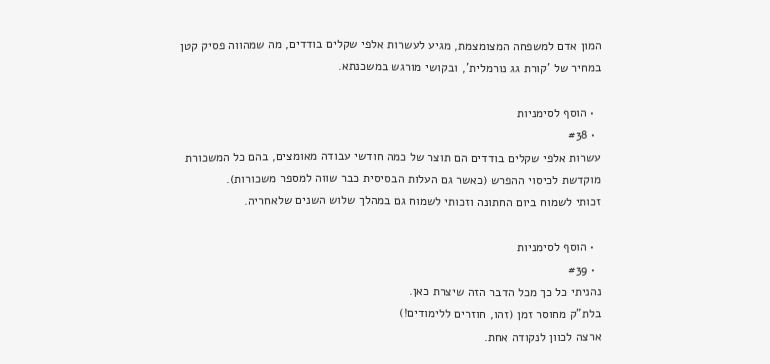המון אדם למשפחה המצומצמת, מגיע לעשרות אלפי שקלים בודדים, מה שמהווה פסיק קטן במחיר של 'קורת גג נורמלית', ובקושי מורגש במשכנתא.

  • הוסף לסימניות
  • #38
עשרות אלפי שקלים בודדים הם תוצר של כמה חודשי עבודה מאומצים, בהם כל המשכורת מוקדשת לכיסוי ההפרש (כאשר גם העלות הבסיסית כבר שווה למספר משכורות).
זכותי לשמוח ביום החתונה וזכותי לשמוח גם במהלך שלוש השנים שלאחריה.

  • הוסף לסימניות
  • #39
נהניתי כל כך מכל הדבר הזה שיצרת כאן.
בלת"ק מחוסר זמן (זהו, חוזרים ללימודים!)
ארצה לכוון לנקודה אחת.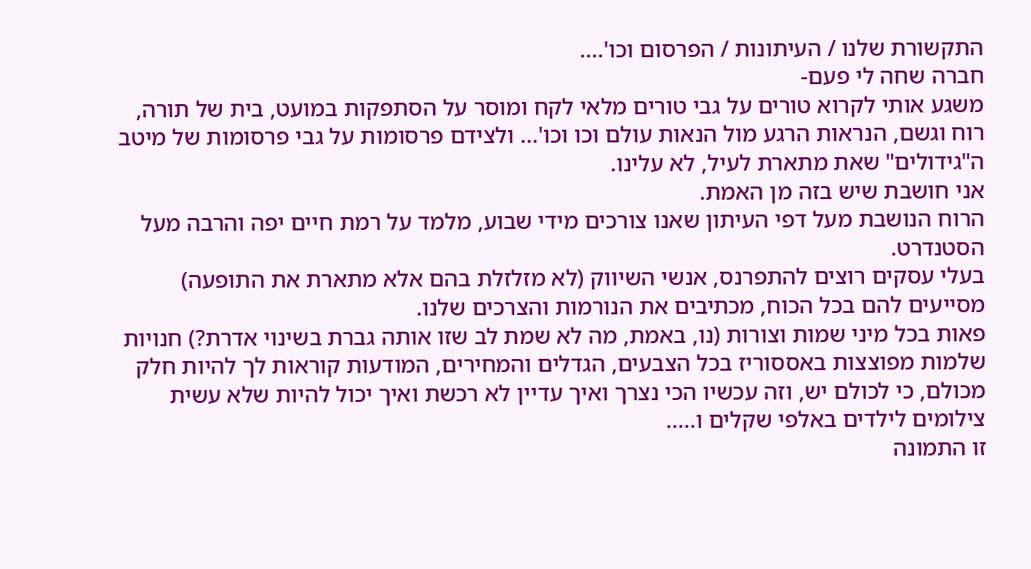התקשורת שלנו / העיתונות / הפרסום וכו'....
חברה שחה לי פעם-
משגע אותי לקרוא טורים על גבי טורים מלאי לקח ומוסר על הסתפקות במועט, בית של תורה, רוח וגשם, הנראות הרגע מול הנאות עולם וכו וכו'... ולצידם פרסומות על גבי פרסומות של מיטב ה"גידולים" שאת מתארת לעיל, לא עלינו.
אני חושבת שיש בזה מן האמת.
הרוח הנושבת מעל דפי העיתון שאנו צורכים מידי שבוע, מלמד על רמת חיים יפה והרבה מעל הסטנדרט.
בעלי עסקים רוצים להתפרנס, אנשי השיווק (לא מזלזלת בהם אלא מתארת את התופעה) מסייעים להם בכל הכוח, מכתיבים את הנורמות והצרכים שלנו.
פאות בכל מיני שמות וצורות (נו, באמת, מה לא שמת לב שזו אותה גברת בשינוי אדרת?) חנויות שלמות מפוצצות באססוריז בכל הצבעים, הגדלים והמחירים, המודעות קוראות לך להיות חלק מכולם, כי לכולם יש, וזה עכשיו הכי נצרך ואיך עדיין לא רכשת ואיך יכול להיות שלא עשית צילומים לילדים באלפי שקלים ו.....
זו התמונה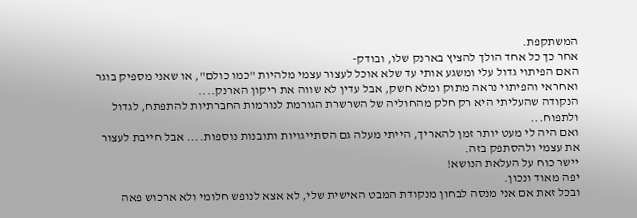המשתקפת.
אחר כך כל אחד הולך להציץ בארנק שלו, ובודק-
האם הפיתוי גדול עלי ומשגע אותי עד שלא אוכל לעצור עצמי מלהיות "כמו כולם", או שאני מספיק בוגר ואחראי והפיתוי נראה מתוק ומלא חשק, אבל עדין לא שווה את ריקון הארנק....
הנקודה שהעליתי היא רק חלק מהחוליה של השרשרת הגורמת לנורמות החברתיות להתפתח, לגדול ולתפוח...
ואם היה לי מעט יותר זמן להאריך, הייתי מעלה גם הסתייגויות ותובנות נוספות.... אבל חייבת לעצור את עצמי ולהסתפק בזה.
יישר כוח על העלאת הנושא!
יפה מאוד ונכון.
ובכל זאת אם אני מנסה לבחון מנקודת המבט האישית שלי, לא אצא לנופש חלומי ולא ארכוש פאה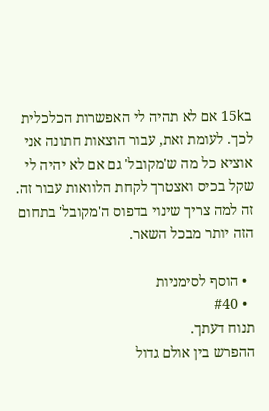ב15k אם לא תהיה לי האפשרות הכלכלית לכך. לעומת זאת, עבור הוצאות חתונה אני אוציא כל מה ש'מקובל' גם אם לא יהיה לי שקל בכיס ואצטרך לקחת הלוואות עבור זה.
זה למה צריך שינוי בדפוס ה'מקובל' בתחום הזה יותר מבכל השאר.

  • הוסף לסימניות
  • #40
תנוח דעתך.
ההפרש בין אולם גדול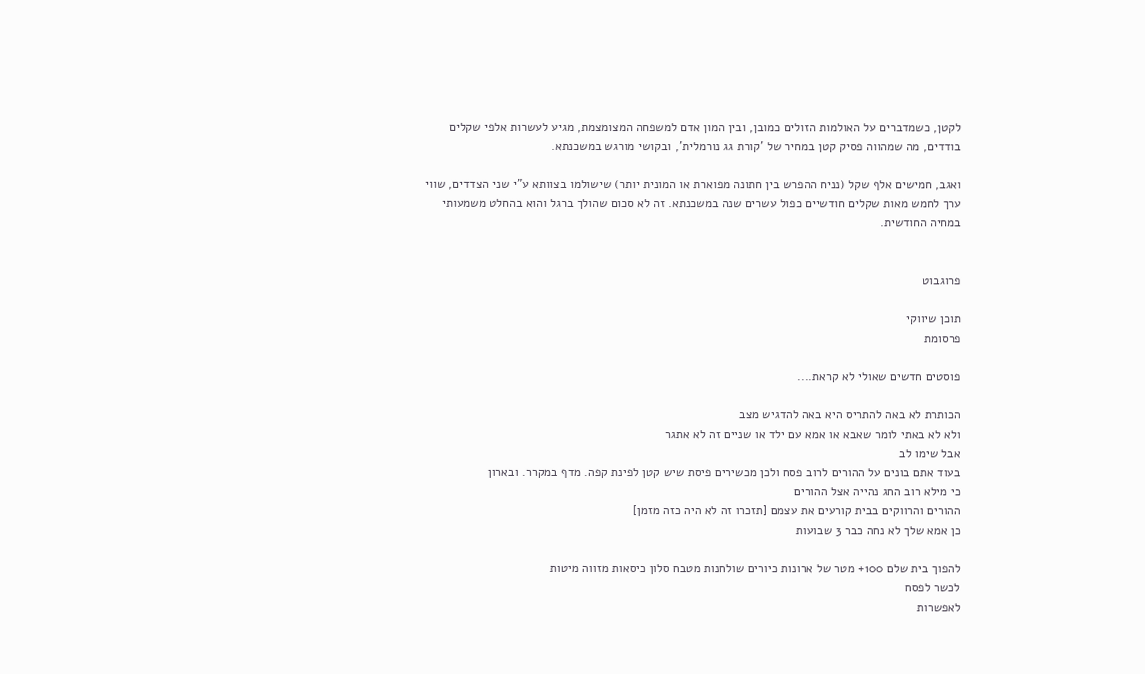לקטן, כשמדברים על האולמות הזולים כמובן, ובין המון אדם למשפחה המצומצמת, מגיע לעשרות אלפי שקלים בודדים, מה שמהווה פסיק קטן במחיר של 'קורת גג נורמלית', ובקושי מורגש במשכנתא.

ואגב, חמישים אלף שקל (נניח ההפרש בין חתונה מפוארת או המונית יותר) שישולמו בצוותא ע"י שני הצדדים, שווי ערך לחמש מאות שקלים חודשיים כפול עשרים שנה במשכנתא. זה לא סכום שהולך ברגל והוא בהחלט משמעותי במחיה החודשית.


פרוגבוט

תוכן שיווקי
פרסומת

פוסטים חדשים שאולי לא קראת....

הכותרת לא באה להתריס היא באה להדגיש מצב
ולא לא באתי לומר שאבא או אמא עם ילד או שניים זה לא אתגר
אבל שימו לב
בעוד אתם בונים על ההורים לרוב פסח ולכן מכשירים פיסת שיש קטן לפינת קפה. מדף במקרר. ובארון
כי מילא רוב החג נהייה אצל ההורים
ההורים והרווקים בבית קורעים את עצמם [תזכרו זה לא היה כזה מזמן]
כן אמא שלך לא נחה כבר 3 שבועות

להפוך בית שלם 100+ מטר של ארונות כיורים שולחנות מטבח סלון כיסאות מזווה מיטות
לכשר לפסח
לאפשרות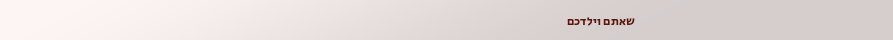שאתם וילדכם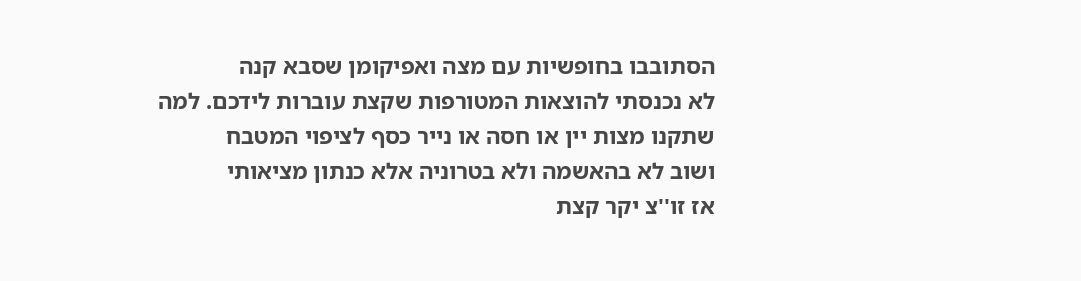הסתובבו בחופשיות עם מצה ואפיקומן שסבא קנה
לא נכנסתי להוצאות המטורפות שקצת עוברות לידכם. למה שתקנו מצות יין או חסה או נייר כסף לציפוי המטבח
ושוב לא בהאשמה ולא בטרוניה אלא כנתון מציאותי
אז זו''צ יקר קצת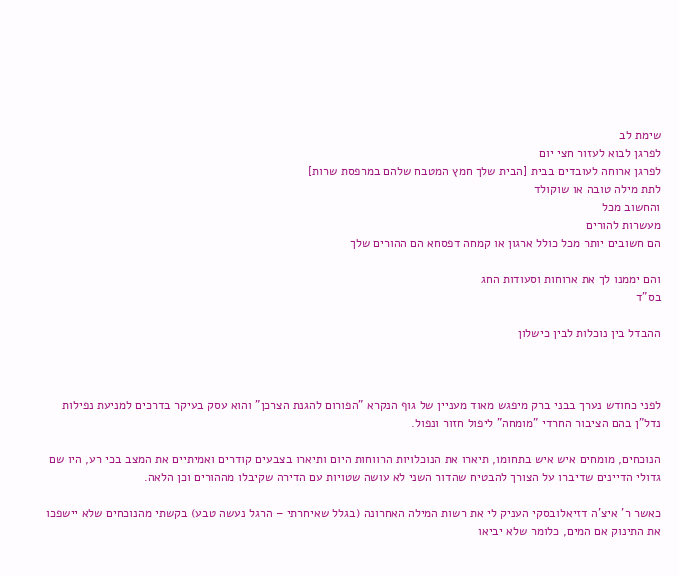שימת לב
לפרגן לבוא לעזור חצי יום
לפרגן ארוחה לעובדים בבית [הבית שלך חמץ המטבח שלהם במרפסת שרות]
לתת מילה טובה או שוקולד
והחשוב מכל
מעשרות להורים
הם חשובים יותר מכל כולל ארגון או קמחה דפסחא הם ההורים שלך

והם יממנו לך את ארוחות וסעודות החג
בס"ד

ההבדל בין נוכלות לבין כישלון



לפני כחודש נערך בבני ברק מיפגש מאוד מעניין של גוף הנקרא "הפורום להגנת הצרכן" והוא עסק בעיקר בדרכים למניעת נפילות נדל"ן בהם הציבור החרדי "מומחה" ליפול חזור ונפול.

הנוכחים, מומחים איש איש בתחומו, תיארו את הנוכלויות הרווחות היום ותיארו בצבעים קודרים ואמיתיים את המצב בכי רע, היו שם גדולי הדיינים שדיברו על הצורך להבטיח שהדור השני לא עושה שטויות עם הדירה שקיבלו מההורים וכן הלאה.

כאשר ר' איצ'ה דזיאלובסקי העניק לי את רשות המילה האחרונה (בגלל שאיחרתי – הרגל נעשה טבע) בקשתי מהנוכחים שלא יישפכו את התינוק אם המים, כלומר שלא יביאו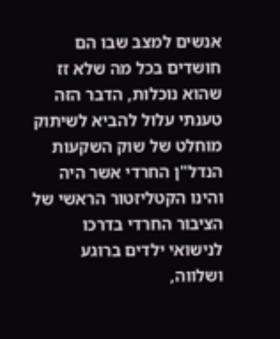אנשים למצב שבו הם חושדים בכל מה שלא זז שהוא נוכלות, הדבר הזה טענתי עלול להביא לשיתוק מוחלט של שוק השקעות הנדל"ן החרדי אשר היה והינו הקטליזטור הראשי של הציבור החרדי בדרכו לנישואי ילדים ברוגע ושלווה,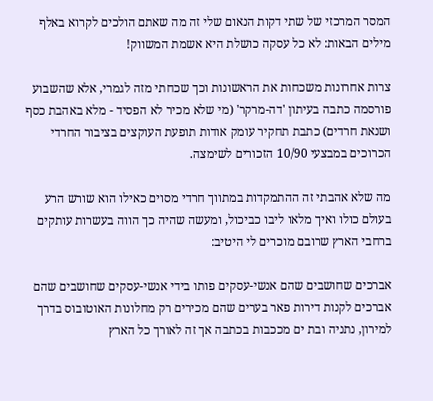המסר המרכזי של שתי דקות הנאום שלי זה מה שאתם הולכים לקרוא באלף מילים הבאות: לא כל עסקה כושלת היא אשמת המשווק!

צרות אחרונות משכחות את הראשונות וכך שכחתי מזה לגמרי, אלא שהשבוע פורסמה כתבה בעיתון 'דה-מרקר' (מי שלא מכיר לא הפסיד - מלא באהבת כסף ושנאת חרדים) כתבת תחקיר עומק אודות תופעת העוקצים בציבור החרדי הכרוכים במבצעי 10/90 הזכורים לשימצה.

מה שלא אהבתי זה ההתמקדות במתווך חרדי מסוים כאילו הוא שורש הרע בעולם כולו ואיך מלאו ליבו כביכול, ומעשה שהיה כך הווה בעשרות עותקים ברחבי הארץ שרובם מוכרים לי היטיב:

אברכים שחושבים שהם אנשי-עסקים פותו בידי אנשי-עסקים שחושבים שהם אברכים לקנות דירות פאר בערים שהם מכירים רק מחלונות האוטובוס בדרך למירון, נתניה ובת ים מככבות בכתבה אך זה לאורך כל הארץ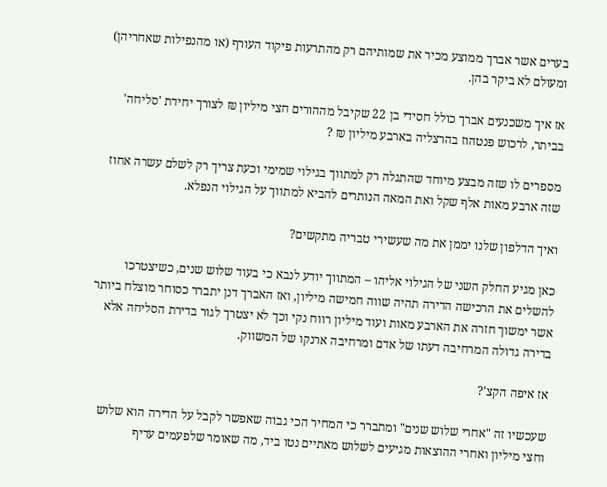בערים אשר אברך ממוצע מכיר את שמותיהם רק מהתרעות פיקוד העורף (או מהנפילות שאחריהן) ומעולם לא ביקר בהן.

אז איך משכנעים אברך כולל חסידי בן 22 שקיבל מההורים חצי מיליון ₪ לצורך יחידת 'סליחה' בביתר, לרכוש פנטהוז בהרצליה בארבע מיליון ₪ ?

מספרים לו שזה מבצע מיוחד שהתגלה רק למתווך בגילוי שמימי וכעת צריך רק לשלם עשרה אחוז שזה ארבע מאות אלף שקל ואת המאה הנותרים להביא למתווך על הגילוי הנפלא.

ואיך הדלפון שלנו יממן את מה שעשירי טבריה מתקשים?

כאן מגיע החלק השני של הגילוי אליהו – המתווך יודע לנבא כי בעוד שלוש שנים, כשיצטרכו להשלים את הרכישה הדירה תהיה שווה חמישה מיליון, ואז האברך דנן יתברר כסוחר מוצלח ביותר אשר ימשוך חזרה את הארבע מאות ועוד מיליון רווח נקי וכך לא יצטרך לגור בדירת הסליחה אלא בדירה גדולה המרחיבה דעתו של אדם ומרחיבה ארנקו של המשווק.

אז איפה הקצ'?

שעכשיו זה "אחרי שלוש שנים" ומתברר כי המחיר הכי גבוה שאפשר לקבל על הדירה הוא שלוש וחצי מיליון ואחרי ההוצאות מגיעים לשלוש מאתיים נטו ביד, מה שאומר שלפעמים עדיף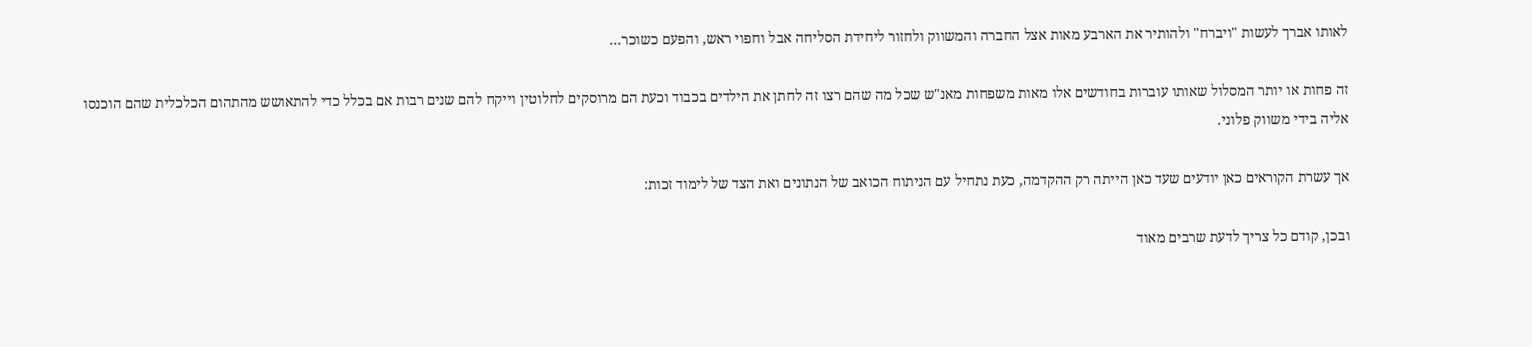לאותו אברך לעשות "ויברח" ולהותיר את הארבע מאות אצל החברה והמשווק ולחזור ליחידת הסליחה אבל וחפוי ראש, והפעם כשוכר...

זה פחות או יותר המסלול שאותו עוברות בחודשים אלו מאות משפחות מאנ"ש שכל מה שהם רצו זה לחתן את הילדים בכבוד וכעת הם מרוסקים לחלוטין וייקח להם שנים רבות אם בכלל כדי להתאושש מהתהום הכלכלית שהם הוכנסו אליה בידי משווק פלוני.

אך עשרת הקוראים כאן יודעים שעד כאן הייתה רק ההקדמה, כעת נתחיל עם הניתוח הכואב של הנתונים ואת הצד של לימוד זכות:

ובכן, קודם כל צריך לדעת שרבים מאוד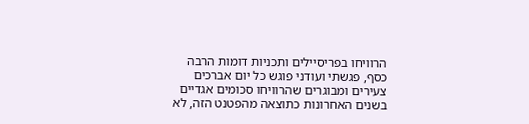הרוויחו בפריסיילים ותכניות דומות הרבה כסף, פגשתי ועודני פוגש כל יום אברכים צעירים ומבוגרים שהרוויחו סכומים אגדיים בשנים האחרונות כתוצאה מהפטנט הזה, לא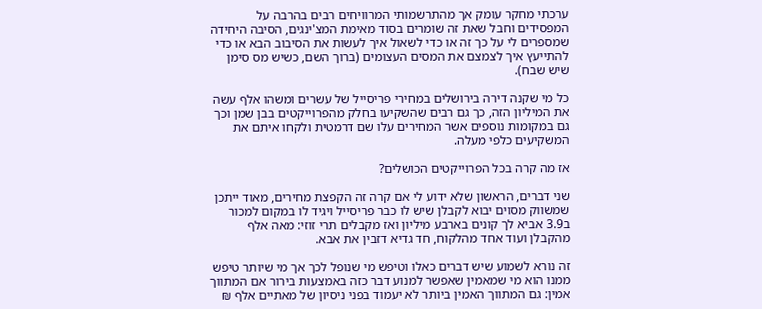ערכתי מחקר עומק אך מהתרשמותי המרוויחים רבים בהרבה על המפסידים וחבל שאת זה שומרים בסוד מאימת המצ'ינגים, הסיבה היחידה שמספרים לי על כך זה או כדי לשאול איך לעשות את הסיבוב הבא או כדי להתייעץ איך לצמצם את המסים העצומים (ברוך השם, כשיש מס סימן שיש שבח).

כל מי שקנה דירה בירושלים במחירי פריסייל של עשרים ומשהו אלף עשה את המיליון הזה, כך גם רבים שהשקיעו בחלק מהפרוייקטים בבן שמן וכך גם במקומות נוספים אשר המחירים עלו שם דרמטית ולקחו איתם את המשקיעים כלפי מעלה.

אז מה קרה בכל הפרוייקטים הכושלים?

שני דברים, הראשון שלא ידוע לי אם קרה זה הקפצת מחירים, מאוד ייתכן שמשווק מסוים יבוא לקבלן שיש לו כבר פריסייל ויגיד לו במקום למכור ב3.9 אביא לך קונים בארבע מיליון ואז מקבלים תרי זוזי: מאה אלף מהקבלן ועוד אחד מהלקוח, חד גדיא דזבין את אבא.

זה נורא לשמוע שיש דברים כאלו וטיפש מי שנופל לכך אך מי שיותר טיפש ממנו הוא מי שמאמין שאפשר למנוע דבר כזה באמצעות בירור אם המתווך אמין: גם המתווך האמין ביותר לא יעמוד בפני ניסיון של מאתיים אלף ₪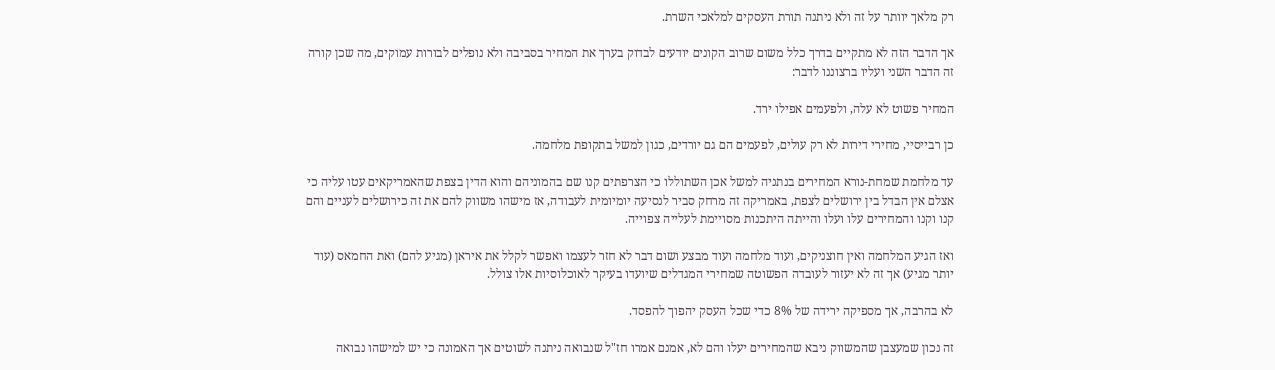רק מלאך יוותר על זה ולא ניתנה תורת העסקים למלאכי השרת.

אך הדבר הזה לא מתקיים בדרך כלל משום שרוב הקונים יודעים לבדוק בערך את המחיר בסביבה ולא נופלים לבורות עמוקים, מה שכן קורה זה הדבר השני ועליו ברצוננו לדבר:

המחיר פשוט לא עלה, ולפעמים אפילו ירד.

כן רבייסיי, מחירי דירות לא רק עולים, לפעמים הם גם יורדים, כגון למשל בתקופת מלחמה.

עד מלחמת שמחת-נורא המחירים בנתניה למשל אכן השתוללו כי הצרפתים קנו שם בהמוניהם והוא הדין בצפת שהאמריקאים עטו עליה כי אצלם אין הבדל בין ירושלים לצפת, באמריקה זה מרחק סביר לנסיעה יומיומית לעבודה, אז מישהו משווק להם את זה כירושלים לעניים והם קנו וקנו והמחירים עלו ועלו והייתה היתכנות מסויימת לעלייה צפוייה.

ואז הגיע המלחמה ואין חוצניקים, ועוד מלחמה ועוד מבצע ושום דבר לא חזר לעצמו ואפשר לקלל את איראן (מגיע להם) ואת החמאס (עוד יותר מגיע) אך זה לא יעזור לעובדה הפשוטה שמחירי המגדלים שיועדו בעיקר לאוכלוסיות אלו צולל.

לא בהרבה, אך מספיקה ירידה של 8% כדי שכל העסק יהפוך להפסד.

זה נכון שמעצבן שהמשווק ניבא שהמחירים יעלו והם לא, אמנם אמרו חז"ל שנבואה ניתנה לשוטים אך האמונה כי יש למישהו נבואה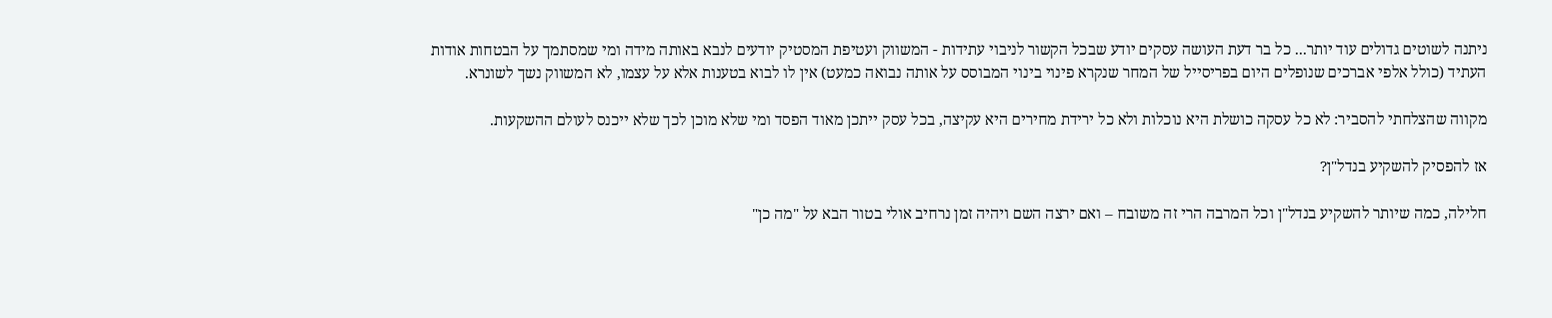ניתנה לשוטים גדולים עוד יותר... כל בר דעת העושה עסקים יודע שבכל הקשור לניבוי עתידות - המשווק ועטיפת המסטיק יודעים לנבא באותה מידה ומי שמסתמך על הבטחות אודות העתיד (כולל אלפי אברכים שנופלים היום בפריסייל של המחר שנקרא פינוי בינוי המבוסס על אותה נבואה כמעט) אין לו לבוא בטענות אלא על עצמו, לא המשווק נשך לשונרא.

מקווה שהצלחתי להסביר: לא כל עסקה כושלת היא נוכלות ולא כל ירידת מחירים היא עקיצה, בכל עסק ייתכן מאוד הפסד ומי שלא מוכן לכך שלא ייכנס לעולם ההשקעות.

אז להפסיק להשקיע בנדל"ן?

חלילה, כמה שיותר להשקיע בנדל"ן וכל המרבה הרי זה משובח – ואם ירצה השם ויהיה זמן נרחיב אולי בטור הבא על "מה כן"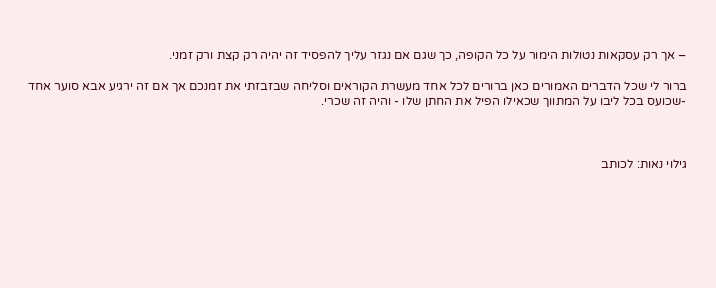– אך רק עסקאות נטולות הימור על כל הקופה, כך שגם אם נגזר עליך להפסיד זה יהיה רק קצת ורק זמני.

ברור לי שכל הדברים האמורים כאן ברורים לכל אחד מעשרת הקוראים וסליחה שבזבזתי את זמנכם אך אם זה ירגיע אבא סוער אחד -שכועס בכל ליבו על המתווך שכאילו הפיל את החתן שלו - והיה זה שכרי.



גילוי נאות: לכותב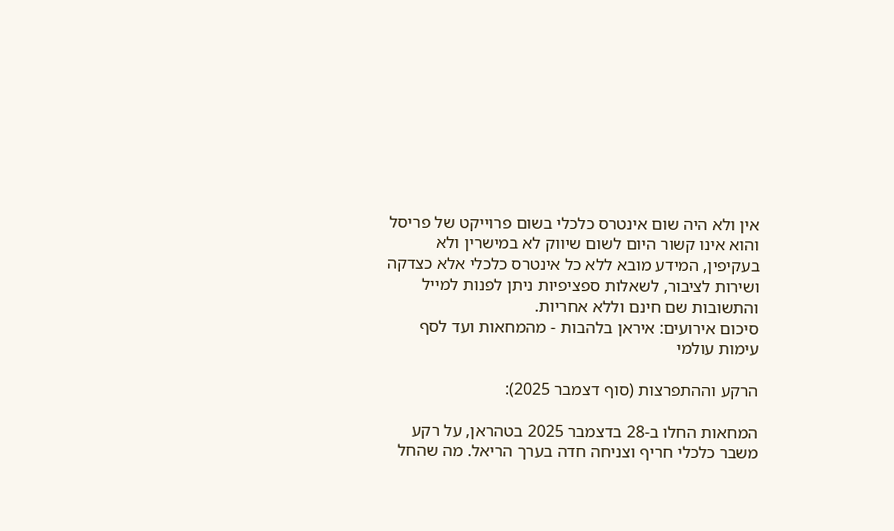אין ולא היה שום אינטרס כלכלי בשום פרוייקט של פריסל והוא אינו קשור היום לשום שיווק לא במישרין ולא בעקיפין, המידע מובא ללא כל אינטרס כלכלי אלא כצדקה ושירות לציבור, לשאלות ספציפיות ניתן לפנות למייל והתשובות שם חינם וללא אחריות.
סיכום אירועים: איראן בלהבות - מהמחאות ועד לסף עימות עולמי

הרקע וההתפרצות (סוף דצמבר 2025):

המחאות החלו ב-28 בדצמבר 2025 בטהראן, על רקע משבר כלכלי חריף וצניחה חדה בערך הריאל. מה שהחל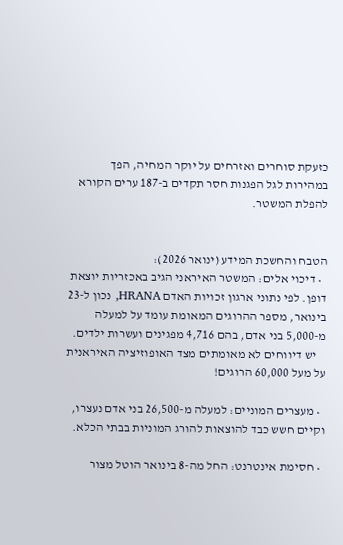כזעקת סוחרים ואזרחים על יוקר המחיה, הפך במהירות לגל הפגנות חסר תקדים ב-187 ערים הקורא להפלת המשטר.


הטבח והחשכת המידע (ינואר 2026):
  • דיכוי אלים: המשטר האיראני הגיב באכזריות יוצאת דופן. לפי נתוני ארגון זכויות האדם HRANA, נכון ל-23 בינואר, מספר ההרוגים המאומת עומד על למעלה מ-5,000 בני אדם, בהם 4,716 מפגינים ועשרות ילדים.
    יש דיווחים לא מאומתים מצד האופוזיציה האיראנית על מעל 60,000 הרוגים!

  • מעצרים המוניים: למעלה מ-26,500 בני אדם נעצרו, וקיים חשש כבד להוצאות להורג המוניות בבתי הכלא.

  • חסימת אינטרנט: החל מה-8 בינואר הוטל מצור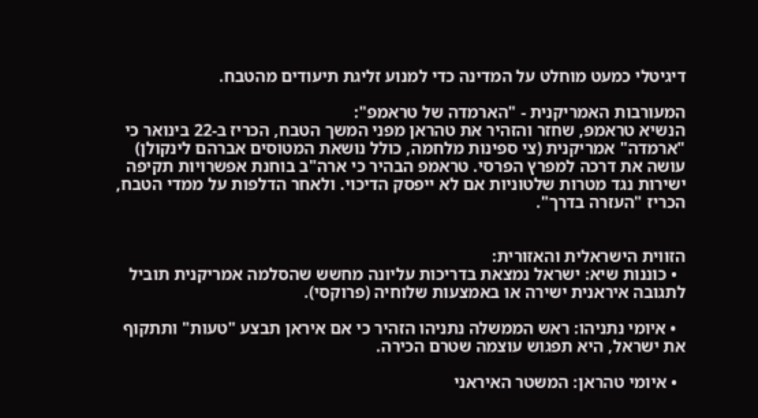דיגיטלי כמעט מוחלט על המדינה כדי למנוע זליגת תיעודים מהטבח.

המעורבות האמריקנית - "הארמדה של טראמפ":
הנשיא טראמפ, שחזר והזהיר את טהראן מפני המשך הטבח, הכריז ב-22 בינואר כי "ארמדה" אמריקנית (צי ספינות מלחמה, כולל נושאת המטוסים אברהם לינקולן) עושה את דרכה למפרץ הפרסי. טראמפ הבהיר כי ארה"ב בוחנת אפשרויות תקיפה ישירות נגד מטרות שלטוניות אם לא ייפסק הדיכוי. ולאחר הדלפות על ממדי הטבח, הכריז "העזרה בדרך".


הזווית הישראלית והאזורית:
  • כוננות שיא: ישראל נמצאת בדריכות עליונה מחשש שהסלמה אמריקנית תוביל לתגובה איראנית ישירה או באמצעות שלוחיה (פרוקסי).

  • איומי נתניהו: ראש הממשלה נתניהו הזהיר כי אם איראן תבצע "טעות" ותתקוף את ישראל, היא תפגוש עוצמה שטרם הכירה.

  • איומי טהראן: המשטר האיראני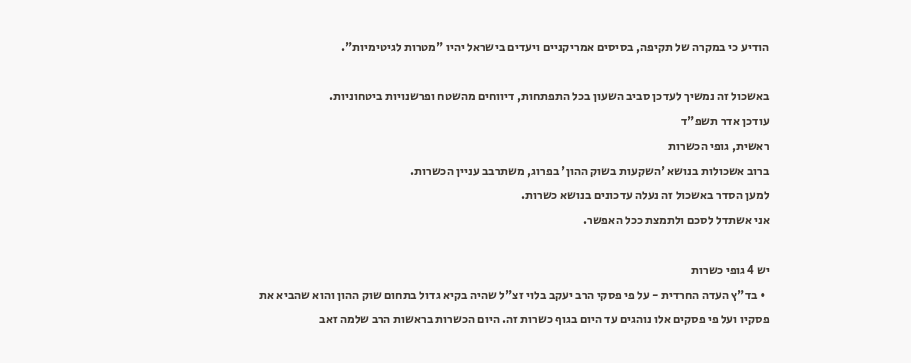הודיע כי במקרה של תקיפה, בסיסים אמריקניים ויעדים בישראל יהיו "מטרות לגיטימיות".

באשכול זה נמשיך לעדכן סביב השעון בכל התפתחות, דיווחים מהשטח ופרשנויות ביטחוניות.
עודכן אדר תשפ"ד
ראשית, גופי הכשרות
ברוב אשכולות בנושא 'השקעות בשוק ההון' בפרוג, משתרבב עניין הכשרות.
למען הסדר באשכול זה נעלה עדכונים בנושא כשרות.
אני אשתדל לסכם ולתמצת ככל האפשר.

יש 4 גופי כשרות
  • בד"ץ העדה החרדית - על פי פסקי הרב יעקב בלוי זצ"ל שהיה בקיא גדול בתחום שוק ההון והוא שהביא את פסקיו ועל פי פסקים אלו נוהגים עד היום בגוף כשרות זה. היום הכשרות בראשות הרב שלמה זאב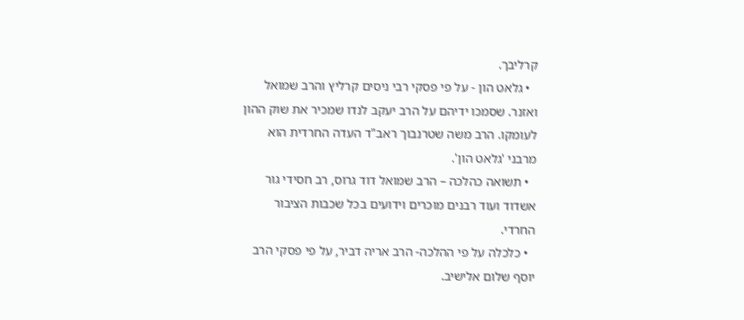קרליבך.
  • גלאט הון - על פי פסקי רבי ניסים קרליץ והרב שמואל ואזנר. שסמכו ידיהם על הרב יעקב לנדו שמכיר את שוק ההון לעומקו. הרב משה שטרנבוך ראב"ד העדה החרדית הוא מרבני 'גלאט הון'.
  • תשואה כהלכה – הרב שמואל דוד גרוס, רב חסידי גור אשדוד ועוד רבנים מוכרים וידועים בכל שכבות הציבור החרדי.
  • כלכלה על פי ההלכה- הרב אריה דביר, על פי פסקי הרב יוסף שלום אלישיב.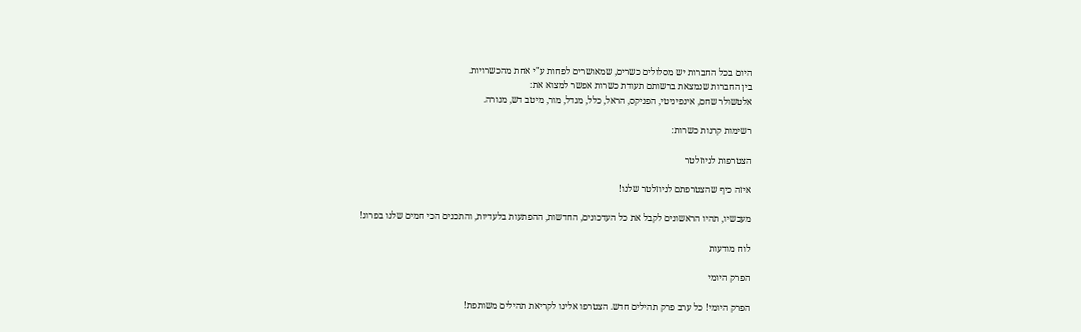היום בכל החברות יש מסלולים כשרים, שמאושרים לפחות ע"י אחת מהכשרויות.
בין החברות שנמצאת ברשותם תעודת כשרות אפשר למצוא את:
אלטשולר שחם, אינפיניטי, הפניקס, הראל, כלל, מגדל, מור, מיטב דש, מנורה.

רשימות קרנות כשרות:

הצטרפות לניוזלטר

איזה כיף שהצטרפתם לניוזלטר שלנו!

מעכשיו, תהיו הראשונים לקבל את כל העדכונים, החדשות, ההפתעות בלעדיות, והתכנים הכי חמים שלנו בפרוג!

לוח מודעות

הפרק היומי

הפרק היומי! כל ערב פרק תהילים חדש. הצטרפו אלינו לקריאת תהילים משותפת!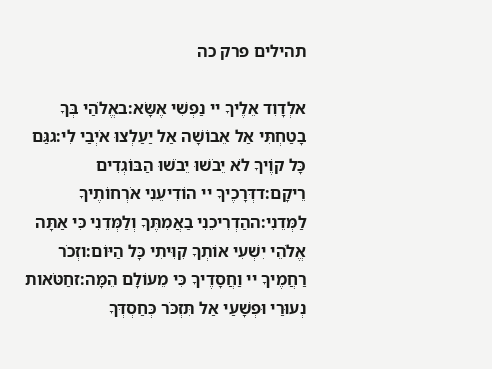תהילים פרק כה

אלְדָוִד אֵלֶיךָ יי נַפְשִׁי אֶשָּׂא:באֱלֹהַי בְּךָ בָטַחְתִּי אַל אֵבוֹשָׁה אַל יַעַלְצוּ אֹיְבַי לִי:גגַּם כָּל קוֶֹיךָ לֹא יֵבֹשׁוּ יֵבֹשׁוּ הַבּוֹגְדִים רֵיקָם:דדְּרָכֶיךָ יי הוֹדִיעֵנִי אֹרְחוֹתֶיךָ לַמְּדֵנִי:ההַדְרִיכֵנִי בַאֲמִתֶּךָ וְלַמְּדֵנִי כִּי אַתָּה אֱלֹהֵי יִשְׁעִי אוֹתְךָ קִוִּיתִי כָּל הַיּוֹם:וזְכֹר רַחֲמֶיךָ יי וַחֲסָדֶיךָ כִּי מֵעוֹלָם הֵמָּה:זחַטֹּאות נְעוּרַי וּפְשָׁעַי אַל תִּזְכֹּר כְּחַסְדְּךָ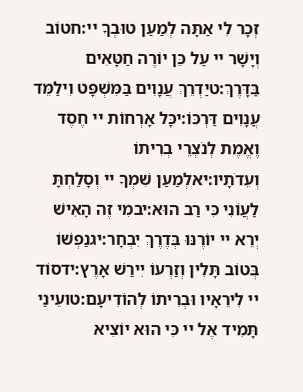זְכָר לִי אַתָּה לְמַעַן טוּבְךָ יי:חטוֹב וְיָשָׁר יי עַל כֵּן יוֹרֶה חַטָּאִים בַּדָּרֶךְ:טיַדְרֵךְ עֲנָוִים בַּמִּשְׁפָּט וִילַמֵּד עֲנָוִים דַּרְכּוֹ:יכָּל אָרְחוֹת יי חֶסֶד וֶאֱמֶת לְנֹצְרֵי בְרִיתוֹ וְעֵדֹתָיו:יאלְמַעַן שִׁמְךָ יי וְסָלַחְתָּ לַעֲוֹנִי כִּי רַב הוּא:יבמִי זֶה הָאִישׁ יְרֵא יי יוֹרֶנּוּ בְּדֶרֶךְ יִבְחָר:יגנַפְשׁוֹ בְּטוֹב תָּלִין וְזַרְעוֹ יִירַשׁ אָרֶץ:ידסוֹד יי לִירֵאָיו וּבְרִיתוֹ לְהוֹדִיעָם:טועֵינַי תָּמִיד אֶל יי כִּי הוּא יוֹצִיא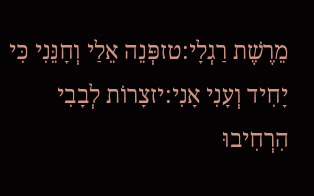מֵרֶשֶׁת רַגְלָי:טזפְּנֵה אֵלַי וְחָנֵּנִי כִּי יָחִיד וְעָנִי אָנִי:יזצָרוֹת לְבָבִי הִרְחִיבוּ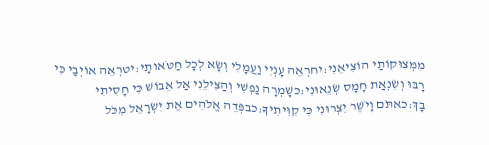מִמְּצוּקוֹתַי הוֹצִיאֵנִי:יחרְאֵה עָנְיִי וַעֲמָלִי וְשָׂא לְכָל חַטֹּאותָי:יטרְאֵה אוֹיְבַי כִּי רָבּוּ וְשִׂנְאַת חָמָס שְׂנֵאוּנִי:כשָׁמְרָה נַפְשִׁי וְהַצִּילֵנִי אַל אֵבוֹשׁ כִּי חָסִיתִי בָךְ:כאתֹּם וָיֹשֶׁר יִצְּרוּנִי כִּי קִוִּיתִיךָ:כבפְּדֵה אֱלֹהִים אֶת יִשְׂרָאֵל מִכֹּל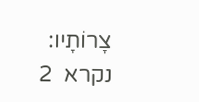צָרוֹתָיו:
נקרא  2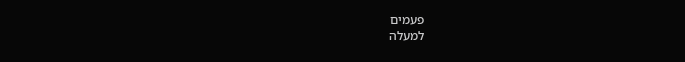פעמים
למעלה